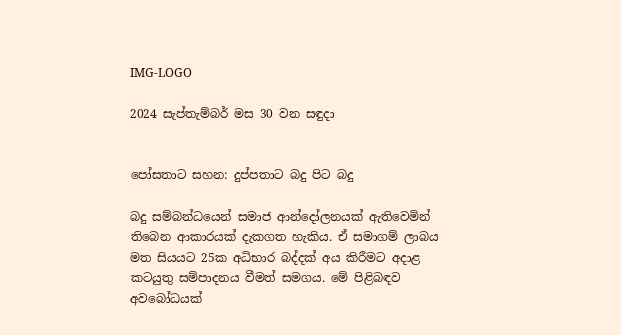IMG-LOGO

2024 සැප්තැම්බර් මස 30 වන සඳුදා


පෝසතාට සහන: දුප්පතාට බදු පිට බදු

බදු සම්බන්ධයෙන් සමාජ ආන්දෝලනයක් ඇතිවෙමින් තිබෙන ආකාරයක් දැකගත හැකිය. ඒ සමාගම් ලාබය මත සියයට 25ක අධිභාර බද්දක් අය කිරීමට අදාළ කටයුතු සම්පාදනය වීමත් සමගය. මේ පිළිබඳව අවබෝධයක්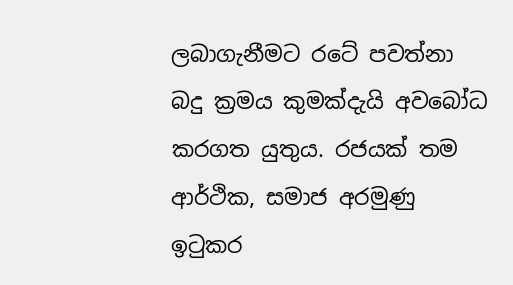ලබාගැනීමට රටේ පවත්නා බදු ක්‍රමය කුමක්දැයි අවබෝධ කරගත යුතුය. රජයක් තම ආර්ථික, සමාජ අරමුණු ඉටුකර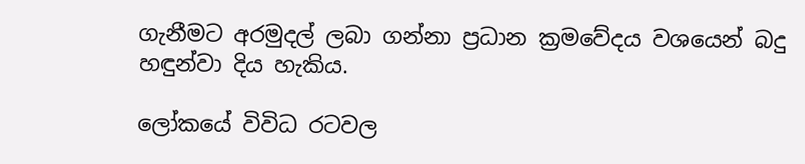ගැනීමට අරමුදල් ලබා ගන්නා ප්‍රධාන ක්‍රමවේදය වශයෙන් බදු හඳුන්වා දිය හැකිය.

ලෝකයේ විවිධ රටවල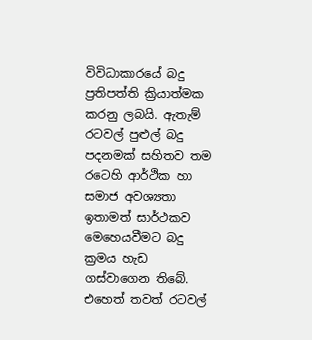විවිධාකාරයේ බදු ප්‍රතිපත්ති ක්‍රියාත්මක කරනු ලබයි. ඇතැම් රටවල් පුළුල් බදු පදනමක් සහිතව තම රටෙහි ආර්ථික හා සමාජ අවශ්‍යතා ඉතාමත් සාර්ථකව මෙහෙයවීමට බදු ක්‍රමය හැඩ ගස්වාගෙන තිබේ. එහෙත් තවත් රටවල්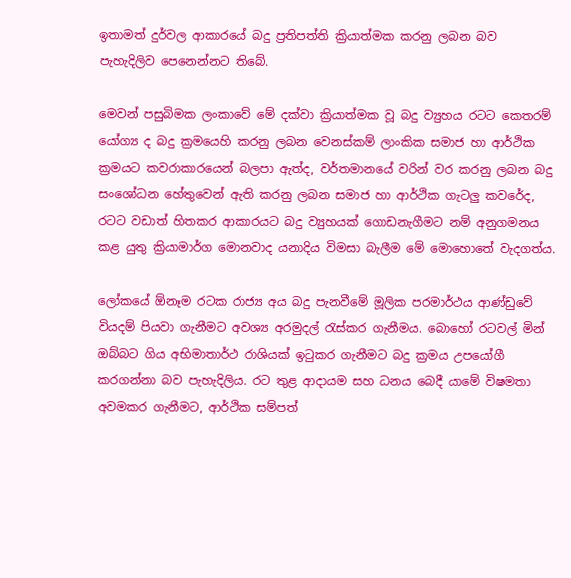ඉතාමත් දුර්වල ආකාරයේ බදු ප්‍රතිපත්ති ක්‍රියාත්මක කරනු ලබන බව පැහැදිලිව පෙනෙන්නට තිබේ.

මෙවන් පසුබිමක ලංකාවේ මේ දක්වා ක්‍රියාත්මක වූ බදු ව්‍යුහය රටට කෙතරම් යෝග්‍ය ද බදු ක්‍රමයෙහි කරනු ලබන වෙනස්කම් ලාංකික සමාජ හා ආර්ථික ක්‍රමයට කවරාකාරයෙන් බලපා ඇත්ද, වර්තමානයේ වරින් වර කරනු ලබන බදු සංශෝධන හේතුවෙන් ඇති කරනු ලබන සමාජ හා ආර්ථික ගැටලු කවරේද, රටට වඩාත් හිතකර ආකාරයට බදු ව්‍යුහයක් ගොඩනැගීමට නම් අනුගමනය කළ යුතු ක්‍රියාමාර්ග මොනවාද යනාදිය විමසා බැලීම මේ මොහොතේ වැදගත්ය.

ලෝකයේ ඕනෑම රටක රාජ්‍ය අය බදු පැනවීමේ මූලික පරමාර්ථය ආණ්ඩුවේ වියදම් පියවා ගැනීමට අවශ්‍ය අරමුදල් රැස්කර ගැනීමය. බොහෝ රටවල් මින් ඔබ්බට ගිය අභිමාතාර්ථ රාශියක් ඉටුකර ගැනීමට බදු ක්‍රමය උපයෝගී කරගන්නා බව පැහැදිලිය. රට තුළ ආදායම සහ ධනය බෙදී යාමේ විෂමතා අවමකර ගැනීමට, ආර්ථික සම්පත්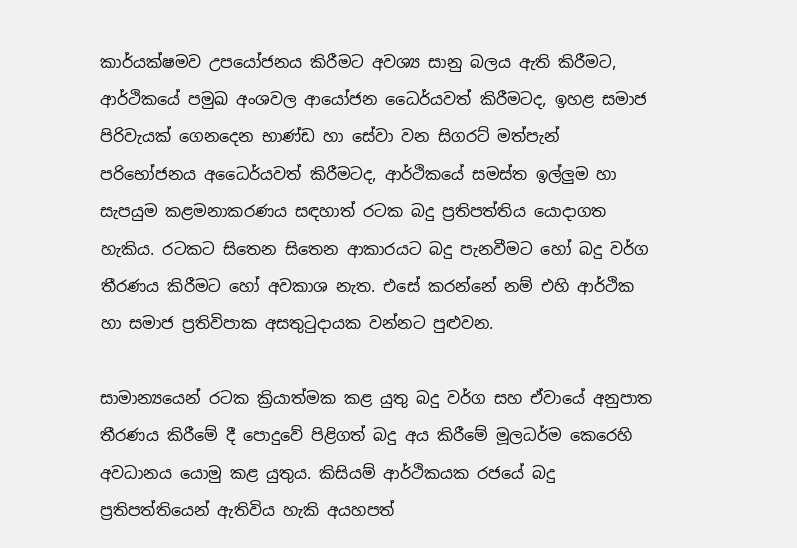කාර්යක්ෂමව උපයෝජනය කිරීමට අවශ්‍ය සානු බලය ඇති කිරීමට, ආර්ථිකයේ පමුඛ අංශවල ආයෝජන ධෛර්යවත් කිරීමටද, ඉහළ සමාජ පිරිවැයක් ගෙනදෙන භාණ්ඩ හා සේවා වන සිගරට් මත්පැන් පරිභෝජනය අධෛර්යවත් කිරීමටද, ආර්ථිකයේ සමස්ත ඉල්ලුම හා සැපයුම කළමනාකරණය සඳහාත් රටක බදු ප්‍රතිපත්තිය යොදාගත හැකිය. රටකට සිතෙන සිතෙන ආකාරයට බදු පැනවීමට හෝ බදු වර්ග තීරණය කිරීමට හෝ අවකාශ නැත. එසේ කරන්නේ නම් එහි ආර්ථික හා සමාජ ප්‍රතිවිපාක අසතුටුදායක වන්නට පුළුවන.

සාමාන්‍යයෙන් රටක ක්‍රියාත්මක කළ යුතු බදු වර්ග සහ ඒවායේ අනුපාත තීරණය කිරීමේ දී පොදුවේ පිළිගත් බදු අය කිරීමේ මූලධර්ම කෙරෙහි අවධානය යොමු කළ යුතුය. කිසියම් ආර්ථිකයක රජයේ බදු ප්‍රතිපත්තියෙන් ඇතිවිය හැකි අයහපත්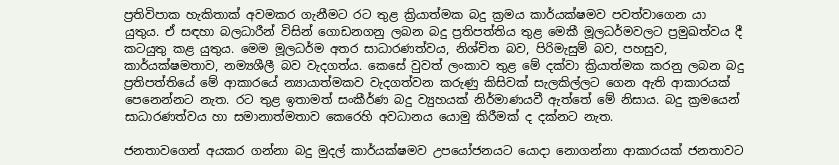ප්‍රතිවිපාක හැකිතාක් අවමකර ගැනීමට රට තුළ ක්‍රියාත්මක බදු ක්‍රමය කාර්යක්ෂමව පවත්වාගෙන යා යුතුය. ඒ සඳහා බලධාරීන් විසින් ගොඩනගනු ලබන බදු ප්‍රතිපත්තිය තුළ මෙකී මූලධර්මවලට ප්‍රමුඛත්වය දී කටයුතු කළ යුතුය. මෙම මූලධර්ම අතර සාධාරණත්වය, නිශ්චිත බව, පිරිමැසුම් බව, පහසුව, කාර්යක්ෂමතාව, නම්‍යශීලී බව වැදගත්ය. කෙසේ වුවත් ලංකාව තුළ මේ දක්වා ක්‍රියාත්මක කරනු ලබන බදු ප්‍රතිපත්තියේ මේ ආකාරයේ න්‍යායාත්මකව වැදගත්වන කරුණු කිසිවක් සැලකිල්ලට ගෙන ඇති ආකාරයක් පෙනෙන්නට නැත. රට තුළ ඉතාමත් සංකීර්ණ බදු ව්‍යුහයක් නිර්මාණයවී ඇත්තේ මේ නිසාය. බදු ක්‍රමයෙන් සාධාරණත්වය හා සමානාත්මතාව කෙරෙහි අවධානය යොමු කිරීමක් ද දක්නට නැත.

ජනතාවගෙන් අයකර ගන්නා බදු මුදල් කාර්යක්ෂමව උපයෝජනයට යොදා නොගන්නා ආකාරයක් ජනතාවට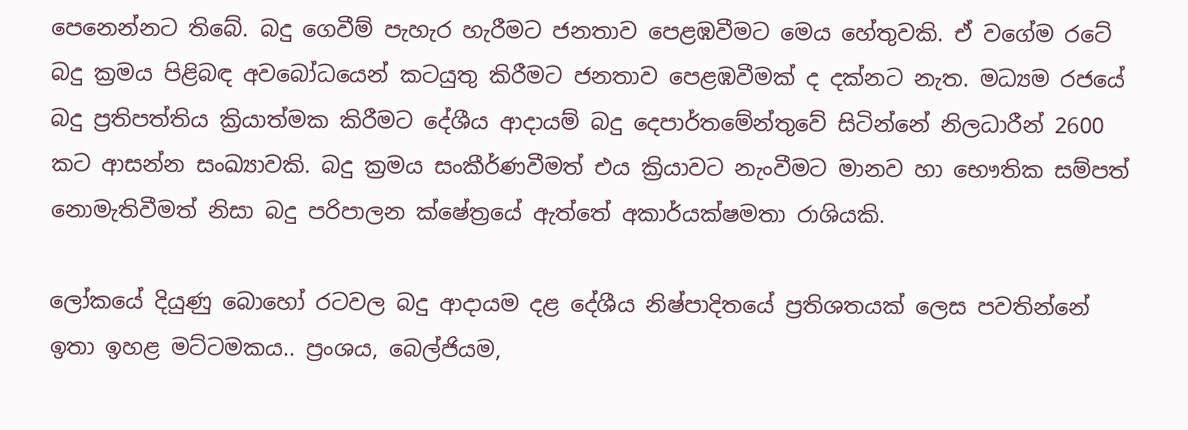පෙනෙන්නට තිබේ. බදු ගෙවීම් පැහැර හැරීමට ජනතාව පෙළඹවීමට මෙය හේතුවකි. ඒ වගේම රටේ බදු ක්‍රමය පිළිබඳ අවබෝධයෙන් කටයුතු කිරීමට ජනතාව පෙළඹවීමක් ද දක්නට නැත. මධ්‍යම රජයේ බදු ප්‍රතිපත්තිය ක්‍රියාත්මක කිරීමට දේශීය ආදායම් බදු දෙපාර්තමේන්තුවේ සිටින්නේ නිලධාරීන් 2600 කට ආසන්න සංඛ්‍යාවකි. බදු ක්‍රමය සංකීර්ණවීමත් එය ක්‍රියාවට නැංවීමට මානව හා භෞතික සම්පත් නොමැතිවීමත් නිසා බදු පරිපාලන ක්ෂේත්‍රයේ ඇත්තේ අකාර්යක්ෂමතා රාශියකි.

ලෝකයේ දියුණු බොහෝ රටවල බදු ආදායම දළ දේශීය නිෂ්පාදිතයේ ප්‍රතිශතයක් ලෙස පවතින්නේ ඉතා ඉහළ මට්ටමකය.. ප්‍රංශය, බෙල්ජියම,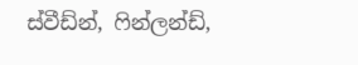ස්වීඩ්න්, ෆින්ලන්ඩ්,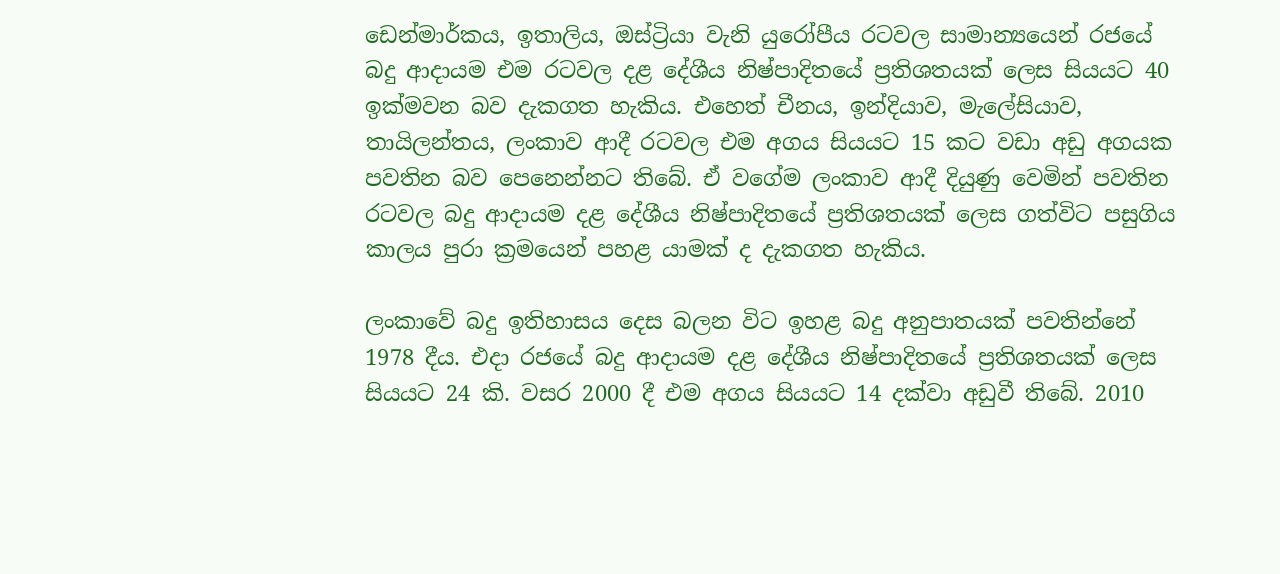ඩෙන්මාර්කය, ඉතාලිය, ඔස්ට්‍රියා වැනි යුරෝපීය රටවල සාමාන්‍යයෙන් රජයේ බදු ආදායම එම රටවල දළ දේශීය නිෂ්පාදිතයේ ප්‍රතිශතයක් ලෙස සියයට 40 ඉක්මවන බව දැකගත හැකිය. එහෙත් චීනය, ඉන්දියාව, මැලේසියාව, තායිලන්තය, ලංකාව ආදී රටවල එම අගය සියයට 15 කට වඩා අඩු අගයක පවතින බව පෙනෙන්නට තිබේ. ඒ වගේම ලංකාව ආදී දියුණු වෙමින් පවතින රටවල බදු ආදායම දළ දේශීය නිෂ්පාදිතයේ ප්‍රතිශතයක් ලෙස ගත්විට පසුගිය කාලය පුරා ක්‍රමයෙන් පහළ යාමක් ද දැකගත හැකිය.

ලංකාවේ බදු ඉතිහාසය දෙස බලන විට ඉහළ බදු අනුපාතයක් පවතින්නේ 1978 දීය. එදා රජයේ බදු ආදායම දළ දේශීය නිෂ්පාදිතයේ ප්‍රතිශතයක් ලෙස සියයට 24 කි. වසර 2000 දී එම අගය සියයට 14 දක්වා අඩුවී තිබේ. 2010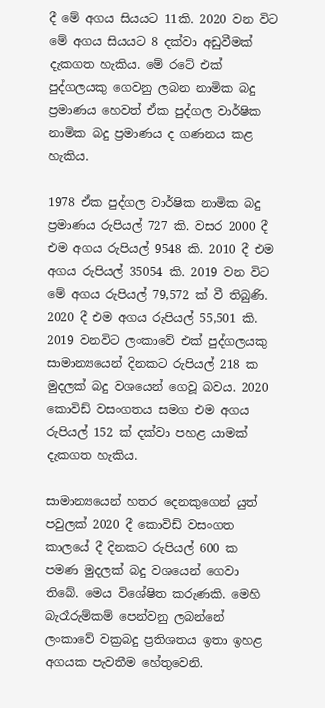දී මේ අගය සියයට 11කි. 2020 වන විට මේ අගය සියයට 8 දක්වා අඩුවීමක් දැකගත හැකිය. මේ රටේ එක් පුද්ගලයකු ගෙවනු ලබන නාමික බදු ප්‍රමාණය හෙවත් ඒක පුද්ගල වාර්ෂික නාමික බදු ප්‍රමාණය ද ගණනය කළ හැකිය.

1978 ඒක පුද්ගල වාර්ෂික නාමික බදු ප්‍රමාණය රුපියල් 727 කි. වසර 2000 දී එම අගය රුපියල් 9548 කි. 2010 දී එම අගය රුපියල් 35054 කි. 2019 වන විට මේ අගය රුපියල් 79,572 ක් වී තිබුණි. 2020 දී එම අගය රුපියල් 55,501 කි. 2019 වනවිට ලංකාවේ එක් පුද්ගලයකු සාමාන්‍යයෙන් දිනකට රුපියල් 218 ක මුදලක් බදු වශයෙන් ගෙවූ බවය. 2020 කොවිඩ් වසංගතය සමග එම අගය රුපියල් 152 ක් දක්වා පහළ යාමක් දැකගත හැකිය.

සාමාන්‍යයෙන් හතර දෙනකුගෙන් යුත් පවුලක් 2020 දී කොවිඩ් වසංගත කාලයේ දී දිනකට රුපියල් 600 ක පමණ මුදලක් බදු වශයෙන් ගෙවා තිබේ. මෙය විශේෂිත කරුණකි. මෙහි බැරෑරුම්කම් පෙන්වනු ලබන්නේ ලංකාවේ වක්‍රබදු ප්‍රතිශතය ඉතා ඉහළ අගයක පැවතීම හේතුවෙනි.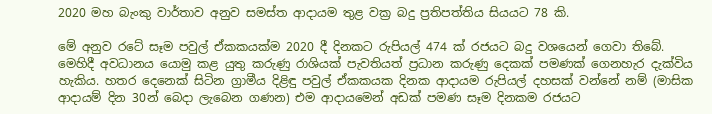2020 මහ බැංකු වාර්තාව අනුව සමස්ත ආදායම තුළ වක්‍ර බදු ප්‍රතිපත්තිය සියයට 78 කි.

මේ අනුව රටේ සෑම පවුල් ඒකකයක්ම 2020 දී දිනකට රුපියල් 474 ක් රජයට බදු වශයෙන් ගෙවා තිබේ. මෙහිදී අවධානය යොමු කළ යුතු කරුණු රාශියක් පැවතියත් ප්‍රධාන කරුණු දෙකක් පමණක් ගෙනහැර දැක්විය හැකිය. හතර දෙනෙක් සිටින ග්‍රාමීය දිළිඳු පවුල් ඒකකයක දිනක ආදායම රුපියල් දහසක් වන්නේ නම් (මාසික ආදායම් දින 30න් බෙදා ලැබෙන ගණන) එම ආදායමෙන් අඩක් පමණ සෑම දිනකම රජයට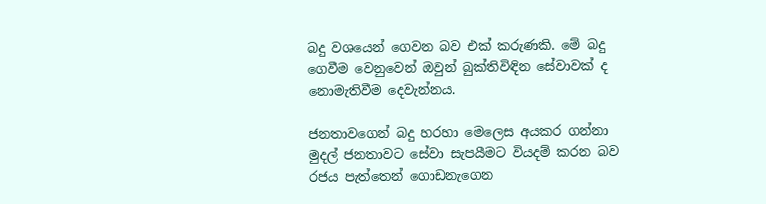බදු වශයෙන් ගෙවන බව එක් කරුණකි. මේ බදු ගෙවීම වෙනුවෙන් ඔවුන් බුක්තිවිඳින සේවාවක් ද නොමැතිවීම දෙවැන්නය.

ජනතාවගෙන් බදු හරහා මෙලෙස අයකර ගන්නා මුදල් ජනතාවට සේවා සැපයීමට වියදම් කරන බව රජය පැත්තෙන් ගොඩනැගෙන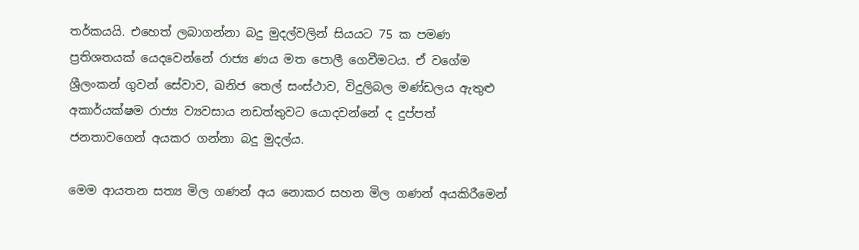තර්කයයි. එහෙත් ලබාගන්නා බදු මුදල්වලින් සියයට 75 ක පමණ ප්‍රතිශතයක් යෙදවෙන්නේ රාජ්‍ය ණය මත පොලී ගෙවීමටය. ඒ වගේම ශ්‍රීලංකන් ගුවන් සේවාව, ඛනිජ තෙල් සංස්ථාව, විදුලිබල මණ්‍ඩලය ඇතුළු අකාර්යක්ෂම රාජ්‍ය ව්‍යවසාය නඩත්තුවට යොදවන්නේ ද දුප්පත් ජනතාවගෙන් අයකර ගන්නා බදු මුදල්ය.

මෙම ආයතන සත්‍ය මිල ගණන් අය නොකර සහන මිල ගණන් අයකිරීමෙන්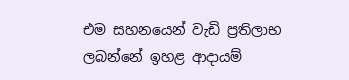එම සහනයෙන් වැඩි ප්‍රතිලාභ ලබන්නේ ඉහළ ආදායම්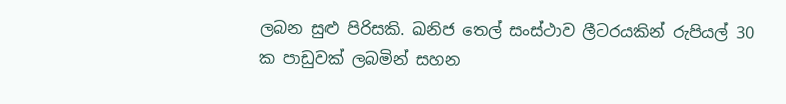ලබන සුළු පිරිසකි. ඛනිජ තෙල් සංස්ථාව ලීටරයකින් රුපියල් 30 ක පාඩුවක් ලබමින් සහන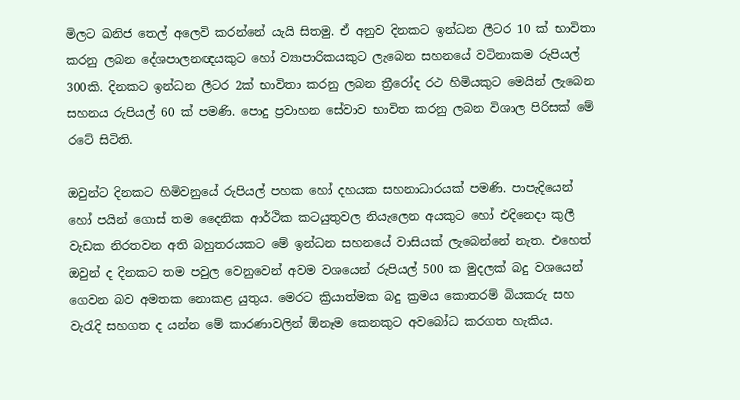මිලට ඛනිජ තෙල් අලෙවි කරන්නේ යැයි සිතමු. ඒ අනුව දිනකට ඉන්ධන ලීටර 10 ක් භාවිතා කරනු ලබන දේශපාලනඥයකුට හෝ ව්‍යාපාරිකයකුට ලැබෙන සහනයේ වටිනාකම රුපියල් 300කි. දිනකට ඉන්ධන ලීටර 2ක් භාවිතා කරනු ලබන ත්‍රීරෝද රථ හිමියකුට මෙයින් ලැබෙන සහනය රුපියල් 60 ක් පමණි. පොදු ප්‍රවාහන සේවාව භාවිත කරනු ලබන විශාල පිරිසක් මේ රටේ සිටිති.

ඔවුන්ට දිනකට හිමිවනුයේ රුපියල් පහක හෝ දහයක සහනාධාරයක් පමණි. පාපැදියෙන් හෝ පයින් ගොස් තම දෛනික ආර්ථික කටයුතුවල නියැලෙන අයකුට හෝ එදිනෙදා කුලී වැඩක නිරතවන අති බහුතරයකට මේ ඉන්ධන සහනයේ වාසියක් ලැබෙන්නේ නැත. එහෙත් ඔවුන් ද දිනකට තම පවුල වෙනුවෙන් අවම වශයෙන් රුපියල් 500 ක මුදලක් බදු වශයෙන් ගෙවන බව අමතක නොකළ යුතුය. මෙරට ක්‍රියාත්මක බදු ක්‍රමය කොතරම් බියකරු සහ වැරැදි සහගත ද යන්න මේ කාරණාවලින් ඕනෑම කෙනකුට අවබෝධ කරගත හැකිය.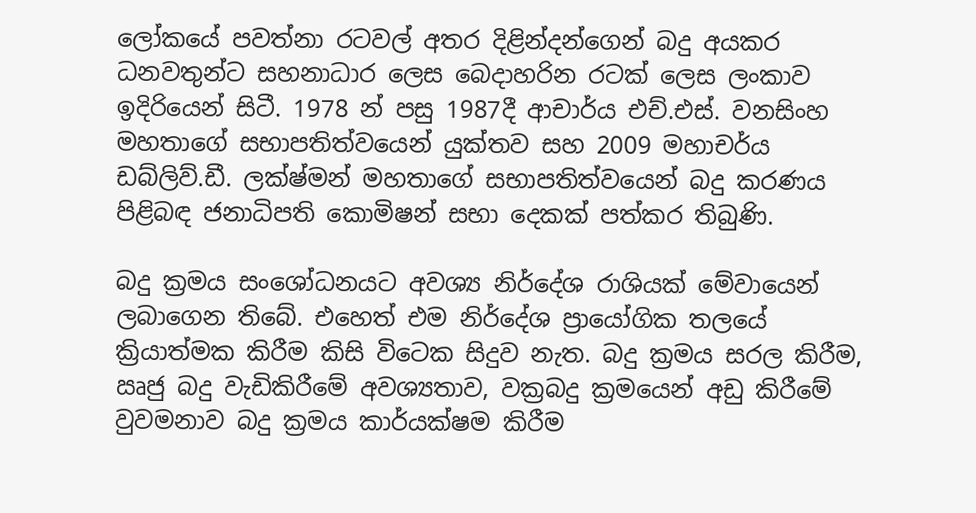ලෝකයේ පවත්නා රටවල් අතර දිළින්දන්ගෙන් බදු අයකර ධනවතුන්ට සහනාධාර ලෙස බෙදාහරින රටක් ලෙස ලංකාව ඉදිරියෙන් සිටී. 1978 න් පසු 1987දී ආචාර්ය එච්.එස්. වනසිංහ මහතාගේ සභාපතිත්වයෙන් යුක්තව සහ 2009 මහාචර්ය ඩබ්ලිව්.ඩී. ලක්ෂ්මන් මහතාගේ සභාපතිත්වයෙන් බදු කරණය පිළිබඳ ජනාධිපති කොමිෂන් සභා දෙකක් පත්කර තිබුණි.

බදු ක්‍රමය සංශෝධනයට අවශ්‍ය නිර්දේශ රාශියක් මේවායෙන් ලබාගෙන තිබේ. එහෙත් එම නිර්දේශ ප්‍රායෝගික තලයේ ක්‍රියාත්මක කිරීම කිසි විටෙක සිදුව නැත. බදු ක්‍රමය සරල කිරීම, ඍජු බදු වැඩිකිරීමේ අවශ්‍යතාව, වක්‍රබදු ක්‍රමයෙන් අඩු කිරීමේ වුවමනාව බදු ක්‍රමය කාර්යක්ෂම කිරීම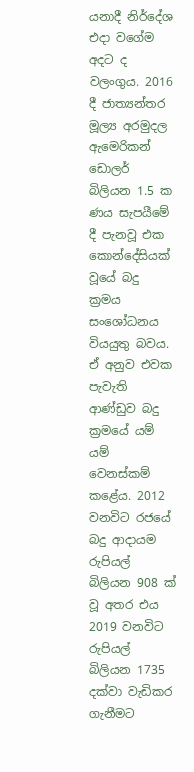යනාදී නිර්දේශ එදා වගේම අදට ද වලංගුය. 2016 දී ජාත්‍යන්තර මූල්‍ය අරමුදල ඇමෙරිකන් ඩොලර් බිලියන 1.5 ක ණය සැපයීමේ දී පැනවූ එක කොන්දේසියක් වූයේ බදු ක්‍රමය සංශෝධනය වියයුතු බවය. ඒ අනුව එවක පැවැති ආණ්‍ඩුව බදු ක්‍රමයේ යම් යම් වෙනස්කම් කළේය. 2012 වනවිට රජයේ බදු ආදායම රුපියල් බිලියන 908 ක් වූ අතර එය 2019 වනවිට රුපියල් බිලියන 1735 දක්වා වැඩිකර ගැනීමට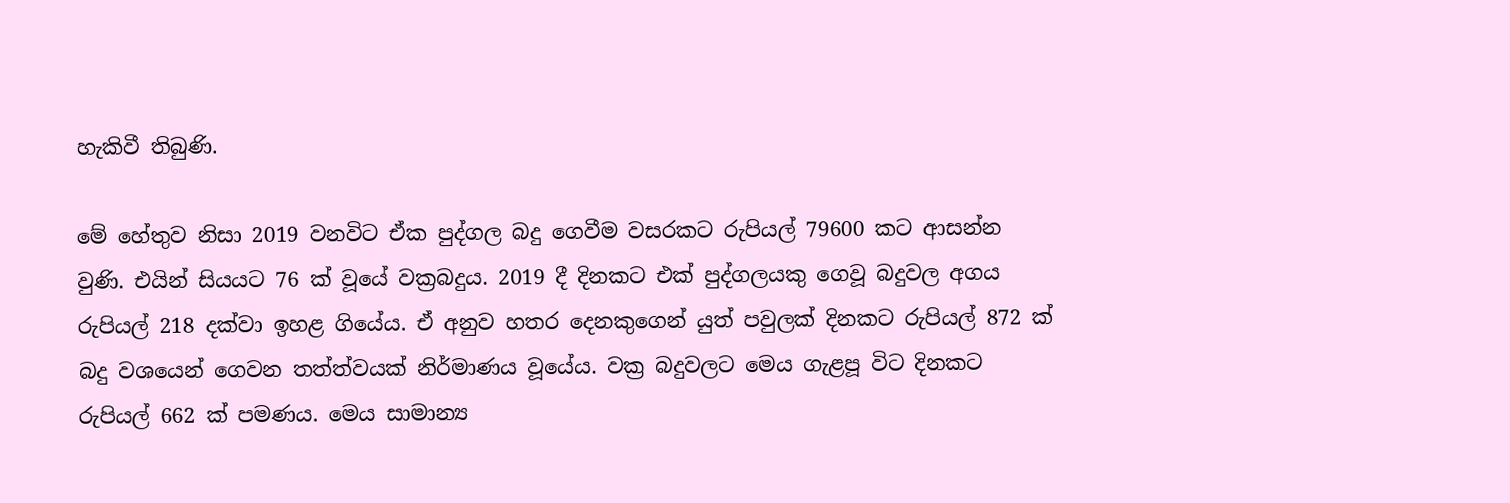හැකිවී තිබුණි.

මේ හේතුව නිසා 2019 වනවිට ඒක පුද්ගල බදු ගෙවීම වසරකට රුපියල් 79600 කට ආසන්න වුණි. එයින් සියයට 76 ක් වූයේ වක්‍රබදුය. 2019 දී දිනකට එක් පුද්ගලයකු ගෙවූ බදුවල අගය රුපියල් 218 දක්වා ඉහළ ගියේය. ඒ අනුව හතර දෙනකුගෙන් යුත් පවුලක් දිනකට රුපියල් 872 ක් බදු වශයෙන් ගෙවන තත්ත්වයක් නිර්මාණය වූයේය. වක්‍ර බදුවලට මෙය ගැළපූ විට දිනකට රුපියල් 662 ක් පමණය. මෙය සාමාන්‍ය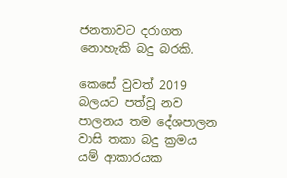ජනතාවට දරාගත නොහැකි බදු බරකි.

කෙසේ වුවත් 2019 බලයට පත්වූ නව පාලනය තම දේශපාලන වාසි තකා බදු ක්‍රමය යම් ආකාරයක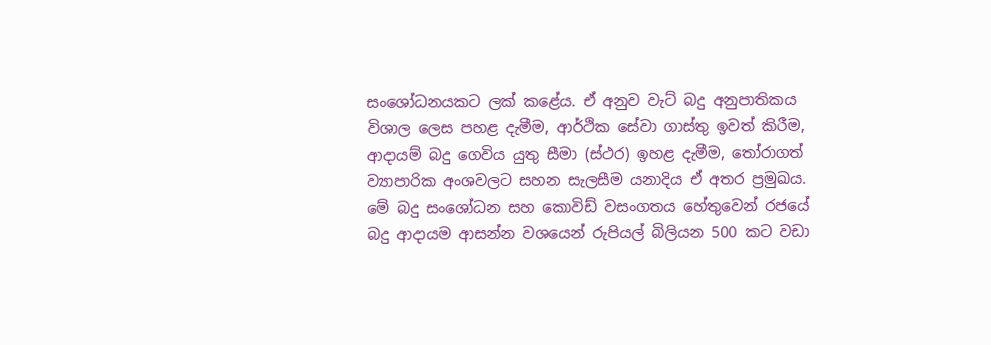සංශෝධනයකට ලක් කළේය. ඒ අනුව වැට් බදු අනුපාතිකය විශාල ලෙස පහළ දැමීම, ආර්ථික සේවා ගාස්තු ඉවත් කිරීම, ආදායම් බදු ගෙවිය යුතු සීමා (ස්ථර) ඉහළ දැමීම, තෝරාගත් ව්‍යාපාරික අංශවලට සහන සැලසීම යනාදිය ඒ අතර ප්‍රමුඛය. මේ බදු සංශෝධන සහ කොවිඩ් වසංගතය හේතුවෙන් රජයේ බදු ආදායම ආසන්න වශයෙන් රුපියල් බිලියන 500 කට වඩා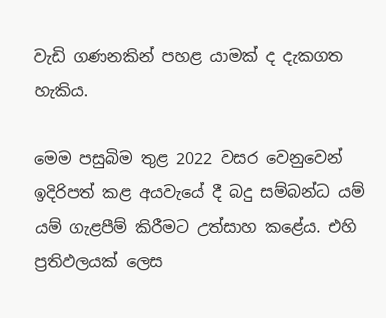වැඩි ගණනකින් පහළ යාමක් ද දැකගත හැකිය.

මෙම පසුබිම තුළ 2022 වසර වෙනුවෙන් ඉදිරිපත් කළ අයවැයේ දී බදු සම්බන්ධ යම් යම් ගැළපීම් කිරීමට උත්සාහ කළේය. එහි ප්‍රතිඵලයක් ලෙස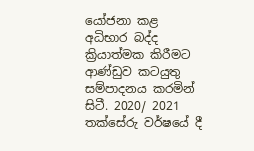යෝජනා කළ අධිභාර බද්ද ක්‍රියාත්මක කිරීමට ආණ්‍ඩුව කටයුතු සම්පාදනය කරමින් සිටී. 2020/ 2021 තක්සේරු වර්ෂයේ දී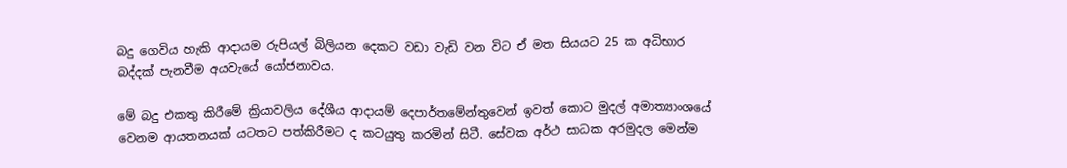බදු ගෙවිය හැකි ආදායම රුපියල් බිලියන දෙකට වඩා වැඩි වන විට ඒ මත සියයට 25 ක අධිභාර බද්දක් පැනවීම අයවැයේ යෝජනාවය.

මේ බදු එකතු කිරීමේ ක්‍රියාවලිය දේශීය ආදායම් දෙපාර්තමේන්තුවෙන් ඉවත් කොට මුදල් අමාත්‍යාංශයේ වෙනම ආයතනයක් යටතට පත්කිරීමට ද කටයුතු කරමින් සිටී. සේවක අර්ථ සාධක අරමුදල මෙන්ම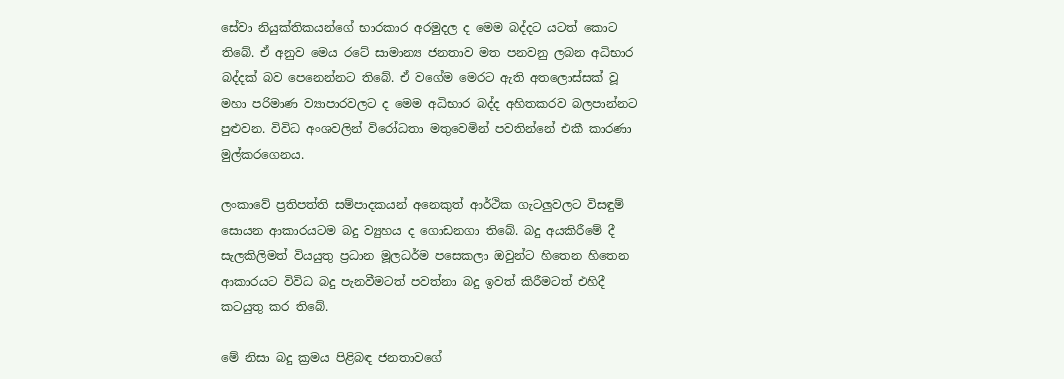සේවා නියුක්තිකයන්ගේ භාරකාර අරමුදල ද මෙම බද්දට යටත් කොට තිබේ. ඒ අනුව මෙය රටේ සාමාන්‍ය ජනතාව මත පනවනු ලබන අධිභාර බද්දක් බව පෙනෙන්නට තිබේ. ඒ වගේම මෙරට ඇති අතලොස්සක් වූ මහා පරිමාණ ව්‍යාපාරවලට ද මෙම අධිභාර බද්ද අහිතකරව බලපාන්නට පුළුවන. විවිධ අංශවලින් විරෝධතා මතුවෙමින් පවතින්නේ එකී කාරණා මුල්කරගෙනය.

ලංකාවේ ප්‍රතිපත්ති සම්පාදකයන් අනෙකුත් ආර්ථික ගැටලුවලට විසඳුම් සොයන ආකාරයටම බදු ව්‍යුහය ද ගොඩනගා තිබේ. බදු අයකිරීමේ දී සැලකිලිමත් වියයුතු ප්‍රධාන මූලධර්ම පසෙකලා ඔවුන්ට හිතෙන හිතෙන ආකාරයට විවිධ බදු පැනවීමටත් පවත්නා බදු ඉවත් කිරීමටත් එහිදී කටයුතු කර තිබේ.

මේ නිසා බදු ක්‍රමය පිළිබඳ ජනතාවගේ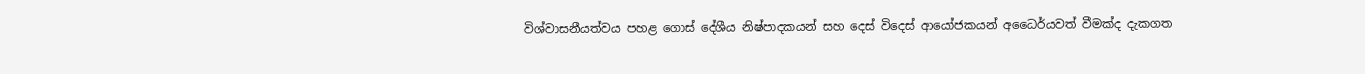විශ්වාසනීයත්වය පහළ ගොස් දේශීය නිෂ්පාදකයන් සහ දෙස් විදෙස් ආයෝජකයන් අධෛර්යවත් වීමක්ද දැකගත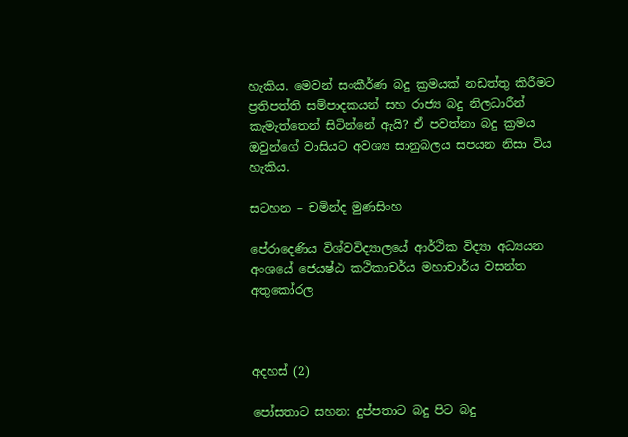හැකිය. මෙවන් සංකීර්ණ බදු ක්‍රමයක් නඩත්තු කිරීමට ප්‍රතිපත්ති සම්පාදකයන් සහ රාජ්‍ය බදු නිලධාරීන් කැමැත්තෙන් සිටින්නේ ඇයි? ඒ පවත්නා බදු ක්‍රමය ඔවුන්ගේ වාසියට අවශ්‍ය සානුබලය සපයන නිසා විය හැකිය.

සටහන – චමින්ද මුණසිංහ

පේරාදෙණිය විශ්වවිද්‍යාලයේ ආර්ථික විද්‍යා අධ්‍යයන අංශයේ ජෙයෂ්ඨ කථිකාචර්ය මහාචාර්ය වසන්ත අතුකෝරල



අදහස් (2)

පෝසතාට සහන: දුප්පතාට බදු පිට බදු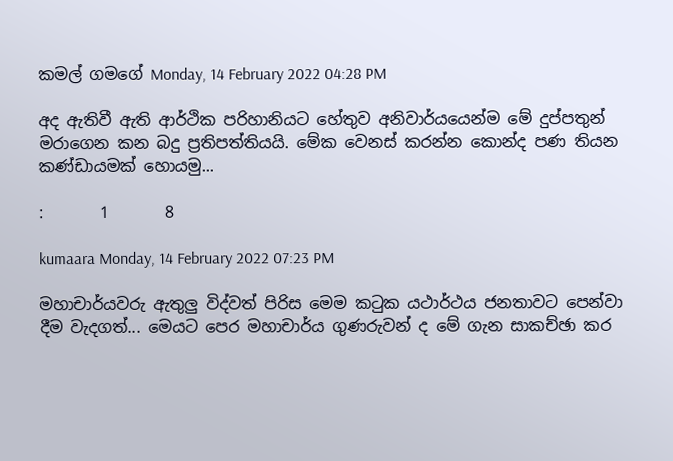කමල් ගමගේ Monday, 14 February 2022 04:28 PM

අද ඇතිවී ඇති ආර්ථික පරිහානියට හේතුව අනිවාර්යයෙන්ම මේ දුප්පතුන් මරාගෙන කන බදු ප්‍රතිපත්තියයි. මේක වෙනස් කරන්න කොන්ද පණ තියන කණ්ඩායමක් හොයමු...

:       1       8

kumaara Monday, 14 February 2022 07:23 PM

මහාචාර්යවරු ඇතුලු විද්වත් පිරිස මෙම කටුක යථාර්ථය ජනතාවට පෙන්වා දීම වැදගත්... මෙයට පෙර මහාචාර්ය ගුණරුවන් ද මේ ගැන සාකච්ඡා කර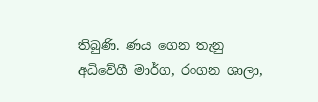තිබුණි. ණය ගෙන තැනු අධිවේගී මාර්ග, රංගන ශාලා,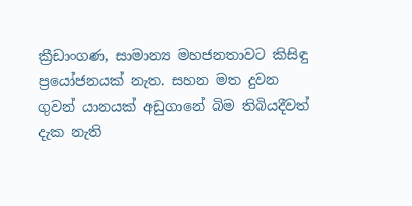ක්‍රීඩාංගණ, සාමාන්‍ය මහජනතාවට කිසිඳු ප්‍රයෝජනයක් නැත. සහන මත දුවන ගුවන් යානයක් අඩුගානේ බිම තිබියදීවත් දැක නැති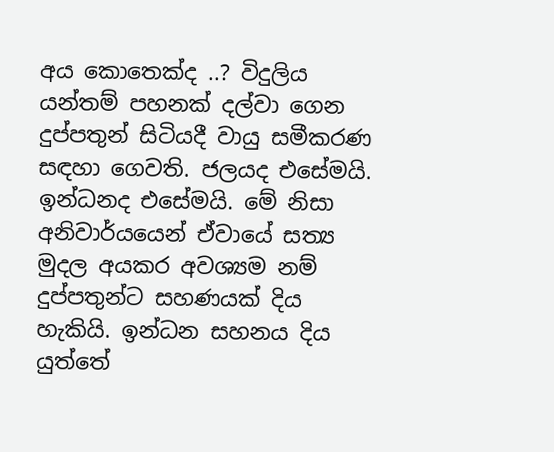අය කොතෙක්ද ..? විදුලිය යන්තම් පහනක් දල්වා ගෙන දුප්පතුන් සිටියදී වායු සමීකරණ සඳහා ගෙවති. ජලයද එසේමයි. ඉන්ධනද එසේමයි. මේ නිසා අනිවාර්යයෙන් ඒවායේ සත්‍ය මුදල අයකර අවශ්‍යම නම් දුප්පතුන්ට සහණයක් දිය හැකියි. ඉන්ධන සහනය දිය යුත්තේ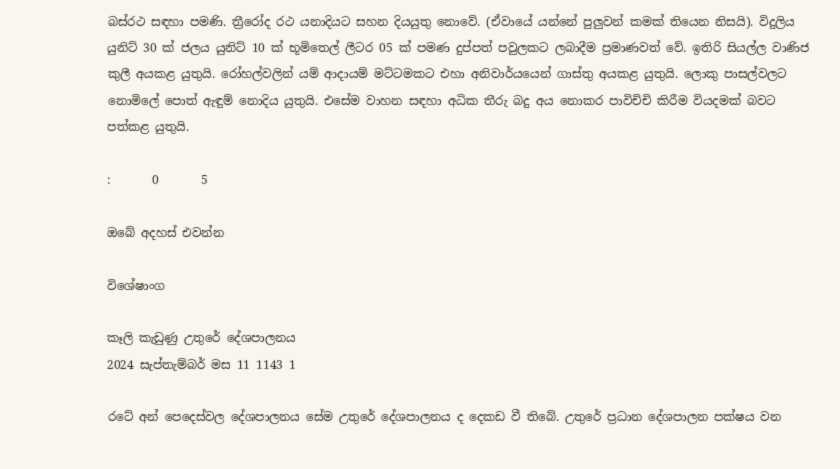බස්රථ සඳහා පමණි. ත්‍රීරෝද රථ යනාදියට සහන දියයුතු නොවේ. (ඒවායේ යන්නේ පුලුවන් කමක් තියෙන නිසයි). විදුලිය යුනිට් 30 ක් ජලය යුනිට් 10 ක් භූමිතෙල් ලීටර 05 ක් පමණ දුප්පත් පවුලකට ලබාදීම ප්‍රමාණවත් වේ. ඉතිරි සියල්ල වාණිජ කුලී අයකළ යුතුයි. රෝහල්වලින් යම් ආදායම් මට්ටමකට එහා අනිවාර්යයෙන් ගාස්තු අයකළ යුතුයි. ලොකු පාසල්වලට නොමිලේ පොත් ඇඳුම් නොදිය යුතුයි. එසේම වාහන සඳහා අධික තීරු බදු අය නොකර පාවිචිචි කිරීම වියදමක් බවට පත්කළ යුතුයි.

:       0       5

ඔබේ අදහස් එවන්න

විශේෂාංග

කෑලි කැඩුණු උතුරේ දේශපාලනය
2024 සැප්තැම්බර් මස 11 1143 1

රටේ අන් පෙදෙස්වල දේශපාලනය සේම උතුරේ දේශපාලනය ද දෙකඩ වී තිබේ. උතුරේ ප්‍රධාන දේශපාලන පක්ෂය වන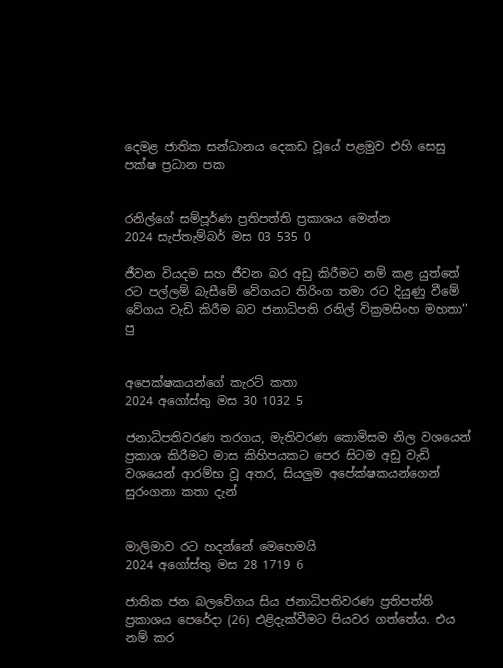දෙමළ ජාතික සන්ධානය දෙකඩ වූයේ පළමුව එහි සෙසු පක්ෂ ප්‍රධාන පක


රනිල්ගේ සම්පූර්ණ ප්‍රතිපත්ති ප්‍රකාශය මෙන්න
2024 සැප්තැම්බර් මස 03 535 0

ජීවන වියදම සහ ජීවන බර අඩු කිරීමට නම් කළ යුත්තේ රට පල්ලම් බැසීමේ වේගයට තිරිංග තමා රට දියුණු වීමේ වේගය වැඩි කිරීම බව ජනාධිපති රනිල් වික්‍රමසිංහ මහතා’’ පු


අපෙක්ෂකයන්ගේ කැරට් කතා
2024 අගෝස්තු මස 30 1032 5

ජනාධිපතිවරණ තරගය, මැතිවරණ කොමිසම නිල වශයෙන් ප්‍රකාශ කිරීමට මාස කිහිපයකට පෙර සිටම අඩු වැඩි වශයෙන් ආරම්භ වූ අතර, සියලුම අපේක්ෂකයන්ගෙන් සුරංගනා කතා දැන්


මාලිමාව රට හදන්නේ මෙහෙමයි
2024 අගෝස්තු මස 28 1719 6

ජාතික ජන බලවේගය සිය ජනාධිපතිවරණ ප්‍රතිපත්ති ප්‍රකාශය පෙරේදා (26) එළිදැක්වීමට පියවර ගත්තේය. එය නම් කර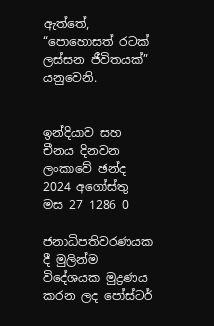ඇත්තේ, “පොහොසත් රටක් ලස්සන ජීවිතයක්” යනුවෙනි.


ඉන්දියාව සහ චීනය දිනවන ලංකාවේ ඡන්ද
2024 අගෝස්තු මස 27 1286 0

ජනාධිපතිවරණයක දී මුලින්ම විදේශයක මුද්‍රණය කරන ලද පෝස්ටර්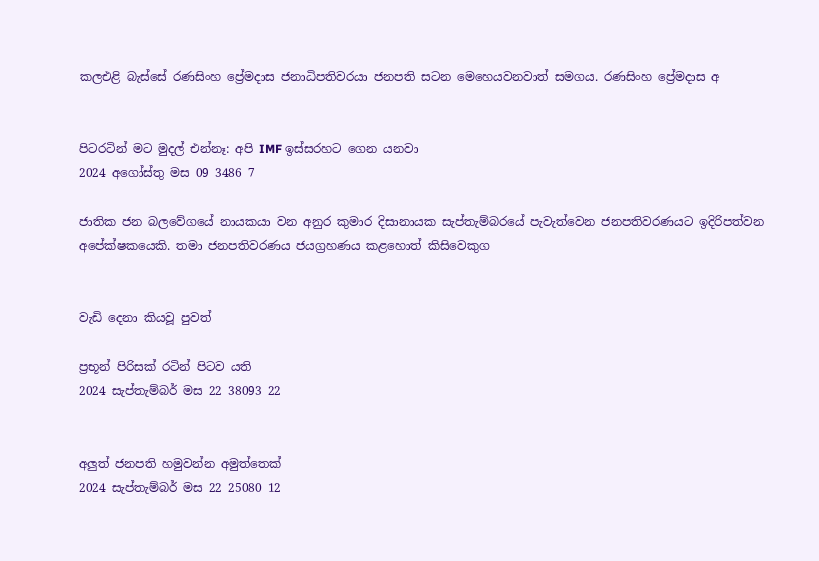කලඑළි බැස්සේ රණසිංහ ප්‍රේමදාස ජනාධිපතිවරයා ජනපති සටන මෙහෙයවනවාත් සමගය. රණසිංහ ප්‍රේමදාස අ


පිටරටින් මට මුදල් එන්නෑ: අපි IMF ඉස්සරහට ගෙන යනවා
2024 අගෝස්තු මස 09 3486 7

ජාතික ජන බලවේගයේ නායකයා වන අනුර කුමාර දිසානායක සැප්තැම්බරයේ පැවැත්වෙන ජනපතිවරණයට ඉදිරිපත්වන අපේක්ෂකයෙකි. තමා ජනපතිවරණය ජයග්‍රහණය කළහොත් කිසිවෙකුග


වැඩි දෙනා කියවූ පුවත්

ප්‍රභූන් පිරිසක් රටින් පිටව යති
2024 සැප්තැම්බර් මස 22 38093 22


අලුත් ජනපති හමුවන්න අමුත්තෙක්
2024 සැප්තැම්බර් මස 22 25080 12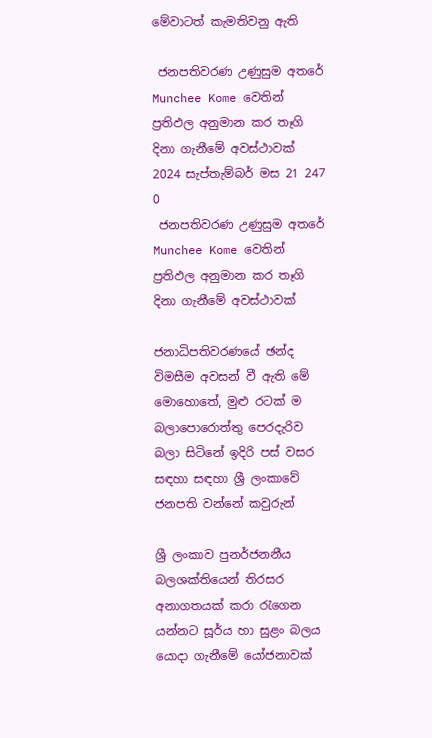මේවාටත් කැමතිවනු ඇති

 ජනපතිවරණ උණුසුම අතරේ Munchee Kome වෙතින් ප්‍රතිඵල අනුමාන කර තෑගි දිනා ගැනීමේ අවස්ථාවක් 2024 සැප්තැම්බර් මස 21 247 0
 ජනපතිවරණ උණුසුම අතරේ Munchee Kome වෙතින් ප්‍රතිඵල අනුමාන කර තෑගි දිනා ගැනීමේ අවස්ථාවක්

ජනාධිපතිවරණයේ ඡන්ද විමසීම අවසන් වී ඇති මේ මොහොතේ, මුළු රටක් ම බලාපොරොත්තු පෙරදැරිව බලා සිටිනේ ඉදිරි පස් වසර සඳහා සඳහා ශ්‍රී ලංකාවේ ජනපති වන්නේ කවුරුන්

ශ්‍රී ලංකාව පුනර්ජනනීය බලශක්තියෙන් තිරසර අනාගතයක් කරා රැගෙන යන්නට සූර්ය හා සුළං බලය යොදා ගැනීමේ යෝජනාවක්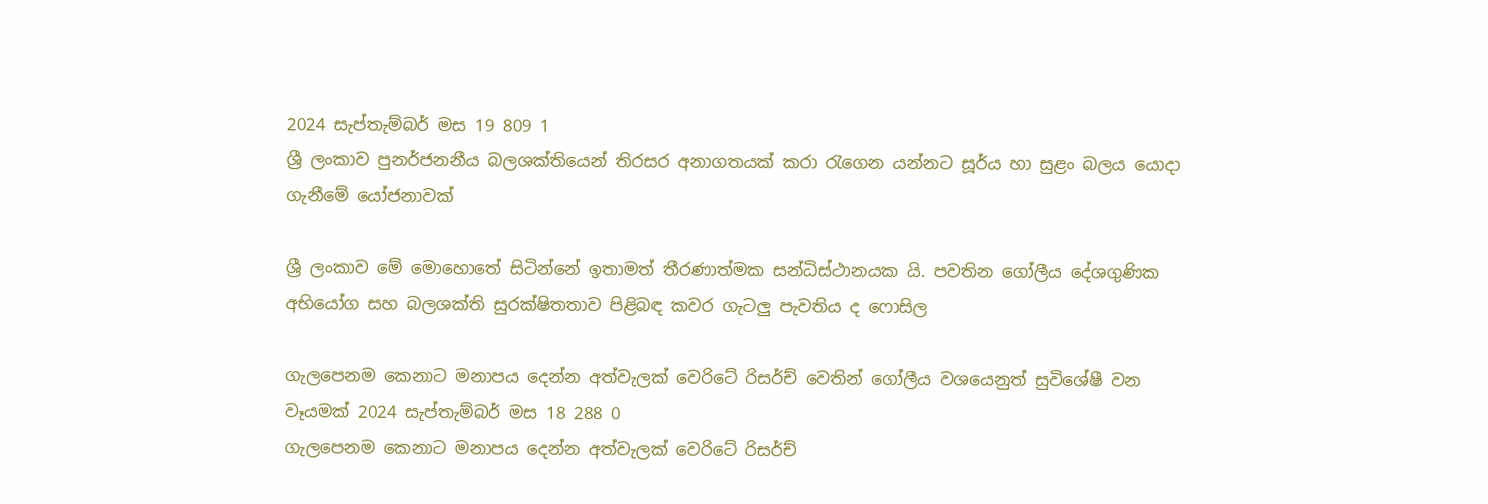2024 සැප්තැම්බර් මස 19 809 1
ශ්‍රී ලංකාව පුනර්ජනනීය බලශක්තියෙන් තිරසර අනාගතයක් කරා රැගෙන යන්නට සූර්ය හා සුළං බලය යොදා ගැනීමේ යෝජනාවක්

ශ්‍රී ලංකාව මේ මොහොතේ සිටින්නේ ඉතාමත් තීරණාත්මක සන්ධිස්ථානයක යි. පවතින ගෝලීය දේශගුණික අභියෝග සහ බලශක්ති සුරක්ෂිතතාව පිළිබඳ කවර ගැටලු පැවතිය ද ෆොසිල

ගැලපෙනම කෙනාට මනාපය දෙන්න අත්වැලක් වෙරිටේ රිසර්ච් වෙතින් ගෝලීය වශයෙනුත් සුවිශේෂී වන වෑයමක් 2024 සැප්තැම්බර් මස 18 288 0
ගැලපෙනම කෙනාට මනාපය දෙන්න අත්වැලක් වෙරිටේ රිසර්ච්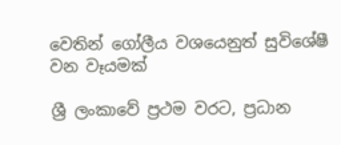වෙතින් ගෝලීය වශයෙනුත් සුවිශේෂී වන වෑයමක්

ශ්‍රී ලංකාවේ ප්‍රථම වරට, ප්‍රධාන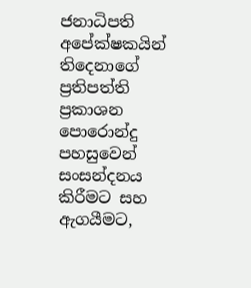ජනාධිපති අපේක්ෂකයින් තිදෙනාගේ ප්‍රතිපත්ති ප්‍රකාශන පොරොන්දු පහසුවෙන් සංසන්දනය කිරීමට සහ ඇගයීමට,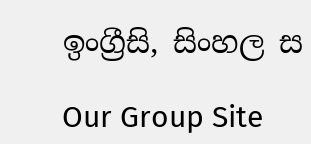ඉංග්‍රීසි, සිංහල ස

Our Group Site